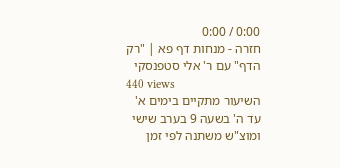0:00 / 0:00
חזרה - מנחות דף פא | "רק הדף" עם ר' אלי סטפנסקי
440 views
השיעור מתקיים בימים א' עד ה' בשעה 9 בערב שישי ומוצ"ש משתנה לפי זמן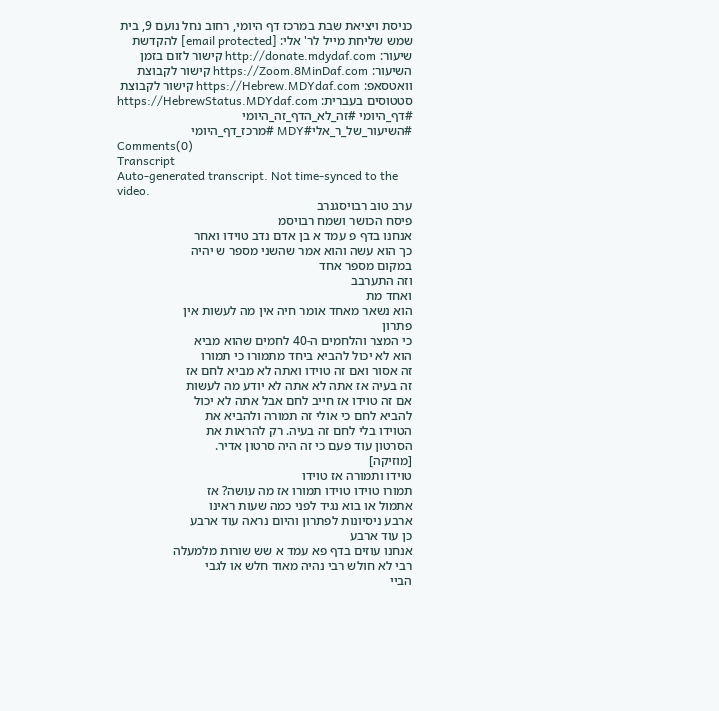כניסת ויציאת שבת במרכז דף היומי, רחוב נחל נועם 9, בית שמש שליחת מייל לר' אלי: [email protected] להקדשת שיעור: http://donate.mdydaf.com קישור לזום בזמן השיעור: https://Zoom.8MinDaf.com קישור לקבוצת וואטסאפ: https://Hebrew.MDYdaf.com קישור לקבוצת סטטוסים בעברית: https://HebrewStatus.MDYdaf.com #דף_היומי #זה_לא_הדף_זה_היומי #השיעור_של_ר_אלי#MDY #מרכז_דף_היומי
Comments(0)
Transcript
Auto-generated transcript. Not time-synced to the video.
ערב טוב רבויסגנרב
פיסח הכושר ושמח רבויסמ
אנחנו בדף פ עמד א בן אדם נדב טוידו ואחר
כך הוא עשה והוא אמר שהשני מספר ש יהיה
במקום מספר אחד
וזה התערבב
ואחד מת
הוא נשאר מאחד אומר חיה אין מה לעשות אין
פתרון
כי המצר והלחמים ה-40 לחמים שהוא מביא
הוא לא יכול להביא ביחד מתמורו כי תמורו
זה אסור ואם זה טוידו ואתה לא מביא לחם אז
זה בעיה אז אתה לא אתה לא יודע מה לעשות
אם זה טוידו אז חייב לחם אבל אתה לא יכול
להביא לחם כי אולי זה תמורה ולהביא את
הטוידו בלי לחם זה בעיה. רק להראות את
הסרטון עוד פעם כי זה היה סרטון אדיר.
[מוזיקה]
טוידו ותמורה אז טוידו
תמורו טוידו טוידו תמורו אז מה עושה? אז
אתמול או בוא נגיד לפני כמה שעות ראינו
ארבע ניסיונות לפתרון והיום נראה עוד ארבע
כן עוד ארבע
אנחנו עוזים בדף פא עמד א שש שורות מלמעלה
רבי לא חולש רבי נהיה מאוד חלש או לגבי
הביי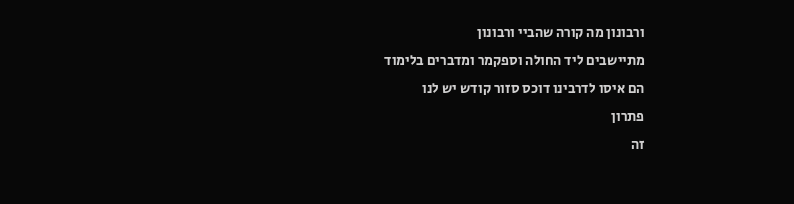ורבונון מה קורה שהביי ורבונון
מתיישבים ליד החולה וספקמר ומדברים בלימוד
הם איסו לדרבינו דוכס סזור קודש יש לנו
פתרון
זה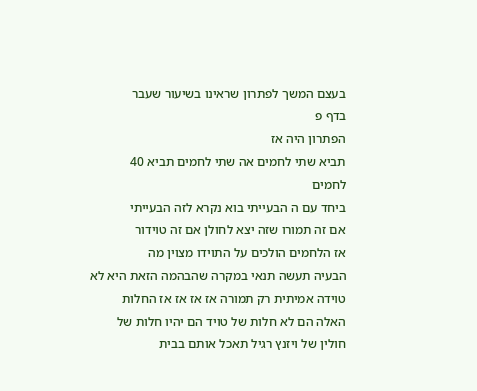בעצם המשך לפתרון שראינו בשיעור שעבר
בדף פ
הפתרון היה אז
תביא שתי לחמים אה שתי לחמים תביא 40
לחמים
ביחד עם ה הבעייתי בוא נקרא לזה הבעייתי
אם זה תמורו שזה יצא לחולן אם זה טוידור
אז הלחמים הולכים על התוידו מצוין מה
הבעיה תעשה תנאי במקרה שהבהמה הזאת היא לא
טוידה אמיתית רק תמורה אז אז אז אז החלות
האלה הם לא חלות של טויד הם יהיו חלות של
חולין של ויזנץ רגיל תאכל אותם בבית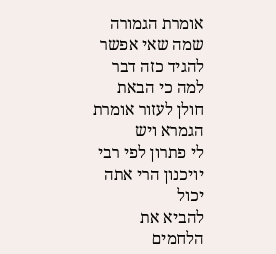אומרת הגמורה שמה שאי אפשר להגיד כזה דבר
למה כי הבאת חולן לעזור אומרת הגמרא ויש
לי פתרון לפי רבי יויכנון הרי אתה יכול
להביא את הלחמים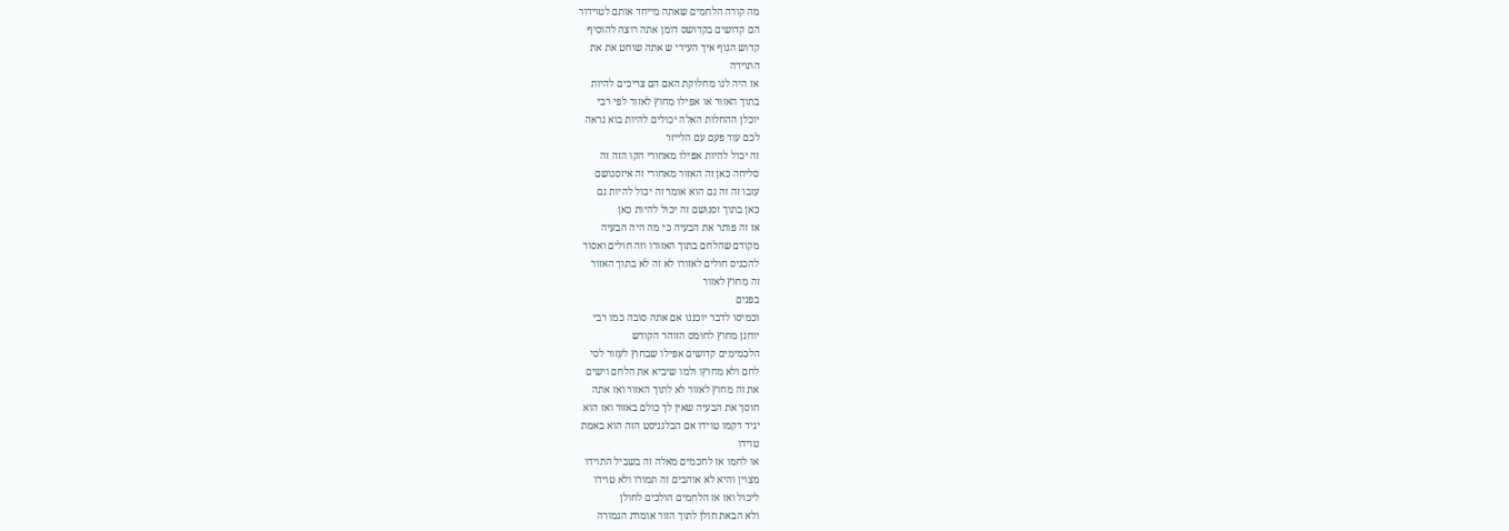מה קורה הלחמים שאתה מייחד אותם לטוידור
הם קדושים בקדושס דומן אתה רוצה להוסיף
קדוש הגוף איך העידי ש אתה שוחט את את
התוידה
אז היה לנו מחלוקת האם הם צריכים להיות
בתוך האזור או אפילו מחוץ לאזור לפי רבי
יוכלן ההחלות האלה יכולים להיות בוא נראה
לכם עוד פעם עם הלייזר
זה יכול להיות אפילו מאחורי הקו הזה זה
סליחה כאן זה האזור מאחורי זה איזסנושם
עזבו זה זה גם הוא אומר זה יכול להיות גם
כאן בתוך זסנושם זה יכול להיות כאן
אז זה פותר את הבעיה כי מה היה הבעיה
מקודם שהלחם בתוך האזורו וזה חולים ואסור
להכניס חולים לאזורו לא זה לא בתוך האזור
זה מחוץ לאזור
בפנים
וכמיסו לדבר יוכננו אם אתה סובה כמו רבי
יוחנן מחוץ לחומס הזוהר הקודש
הלכמימים קדושים אפילו שבחוץ לעזור לסי
לחם ולא מחוץו ולמו שיביא את הלחם וישים
את זה מחוץ לאזור לא לתוך האזור ואז אתה
חוסך את הבעיה שאין לך כולם באזור ואז הוא
יגיד דקמו טוידו אם הבלגניסט הזה הוא באמת
טוידו
או לחמו אז לחכמים מאלה זה בשביל התוידו
מצוין והיא לא אוהבים זה תמורו ולא טוידו
ליכול ואז אז הלחמים הולכים לחולן
ולא הבאת חולן לתוך הזור אומרת הגמורה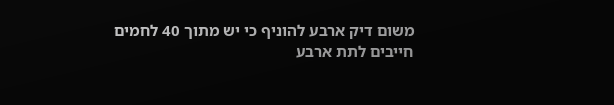משום דיק ארבע להוניף כי יש מתוך 40 לחמים
חייבים לתת ארבע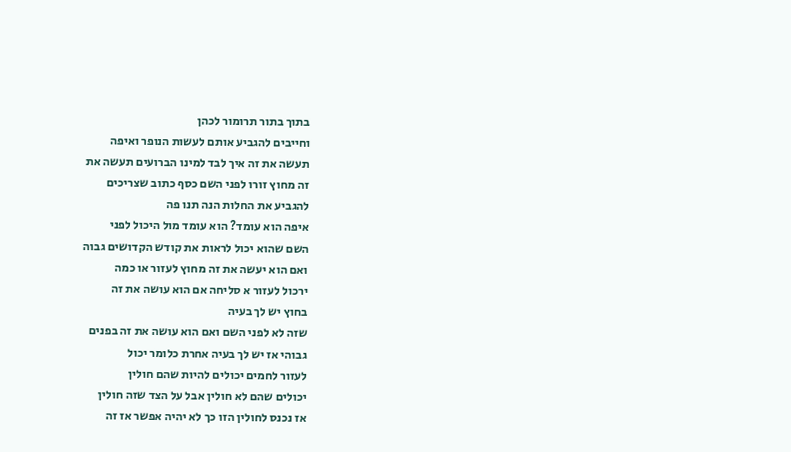בתוך בתור תרומור לכהן
וחייבים להגביע אותם לעשות הנופר ואיפה
תעשה את זה איך לבד למינו הברועים תעשה את
זה מחוץ זורו לפני השם כסף כתוב שצריכים
להגביע את החלות הנה תנו פה
איפה הוא עומד? הוא עומד מול היכול לפני
השם שהוא יכול לראות את קודש הקדושים גבוה
ואם הוא יעשה את זה מחוץ לעזור או כמה
ירכול לעזור א סליחה אם הוא עושה את זה
בחוץ יש לך בעיה
שזה לא לפני השם ואם הוא עושה את זה בפנים
גבוהי אז יש לך בעיה אחרת כלומר יכול
לעזור לחמים יכולים להיות שהם חולין
יכולים שהם לא חולין אבל על הצד שזה חולין
אז נכנס לחולין הזו כך לא יהיה אפשר אז זה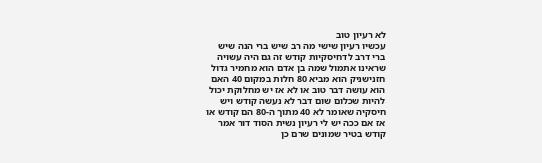לא רעיון טוב
עכשיו רעיון שישי מה רב שיש ברי הנה שיש
ברי דרב לדחיסקיות קודש זה גם היה עשויה
שראינו אתמול שמה בן אדם הוא מחמיר גדול
חזנישניק הוא מביא 80 חלות במקום 40 האם
הוא עושה דבר טוב או לא אז יש מחלוקת יכול
להיות שכלום שום דבר לא נעשה קודש ויש
חיסקיה שאומר לא 40 מתוך ה-80 הם קודש או
אז אם ככה יש לי רעיון נשית הסוד דור אמר
קודש בטיר שמונים שרם כן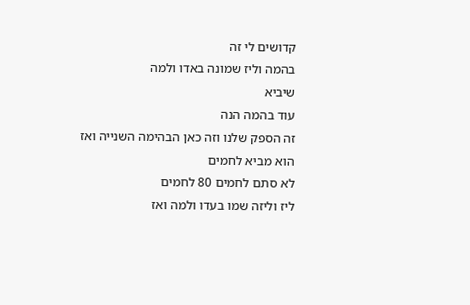קדושים לי זה
בהמה וליז שמונה באדו ולמה
שיביא
עוד בהמה הנה
זה הספק שלנו וזה כאן הבהימה השנייה ואז
הוא מביא לחמים
לא סתם לחמים 80 לחמים
ליז וליזה שמו בעדו ולמה ואז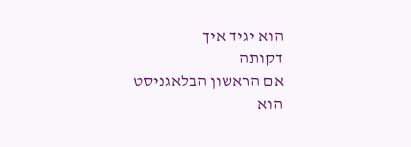הוא יגיד איך
דקותה
אם הראשון הבלאגניסט הוא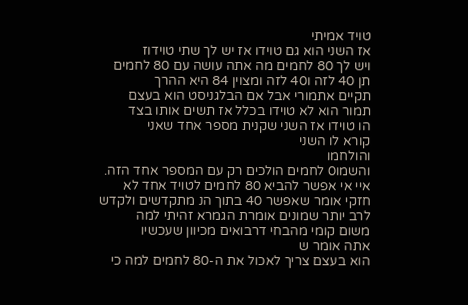טויד אמיתי
אז השני הוא גם טוידו אז יש לך שתי טוידוז
ויש לך 80 לחמים מה אתה עושה עם 80 לחמים
תן 40 לזה ו40 לזה ומצוין 84 היא ההרך
תקיים אתמורי אבל אם הבלגניסט הוא בעצם
תמור הוא לא טוידו בכלל אז תשים אותו בצד
הו טוידו אז השני שקנית מספר אחד שאני
קורא לו השני
והולחמו
והשמו0 לחמים הולכים רק עם המספר אחד הזה.
איי אי אפשר להביא 80 לחמים לטויד אחד לא
חזקי אומר שאפשר 40 בתוך הנ מתקדשים ולקדש
לרב יותר שמונים אומרת הגמרא זהיתי למה
משום קומי מהבחי דרבואים מכיוון שעכשיו
אתה אומר ש
הוא בעצם צריך לאכול את ה-80 לחמים למה כי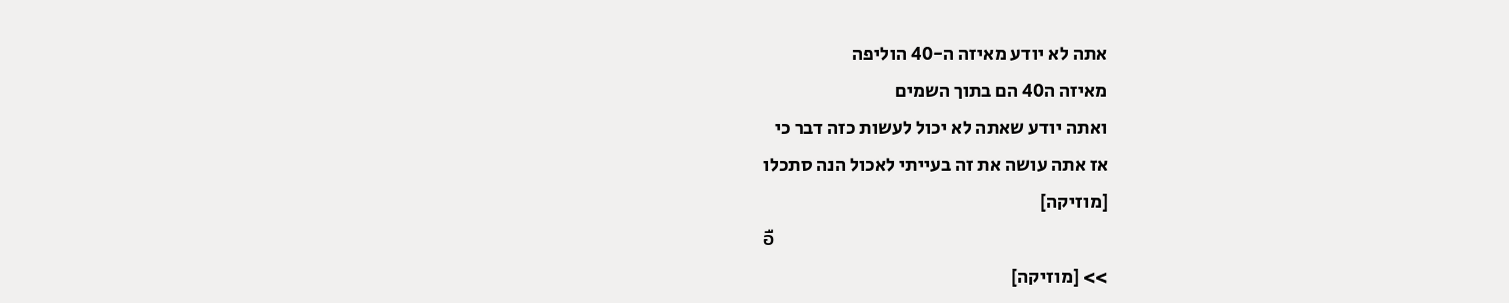אתה לא יודע מאיזה ה-40 הוליפה
מאיזה ה40 הם בתוך השמים
ואתה יודע שאתה לא יכול לעשות כזה דבר כי
אז אתה עושה את זה בעייתי לאכול הנה סתכלו
[מוזיקה]
อื
>> [מוזיקה]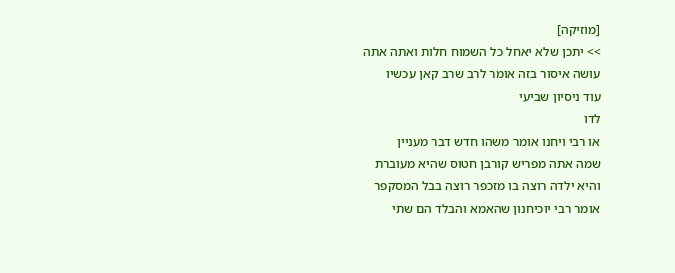[מוזיקה]
>> יתכן שלא יאחל כל השמוח חלות ואתה אתה
עושה איסור בזה אומר לרב שרב קאן עכשיו
עוד ניסיון שביעי
לדו
או רבי ויחנו אומר משהו חדש דבר מעניין
שמה אתה מפריש קורבן חטוס שהיא מעוברת
והיא ילדה רוצה בו מזכפר רוצה בבל המסקפר
אומר רבי יוכיחנון שהאמא והבלד הם שתי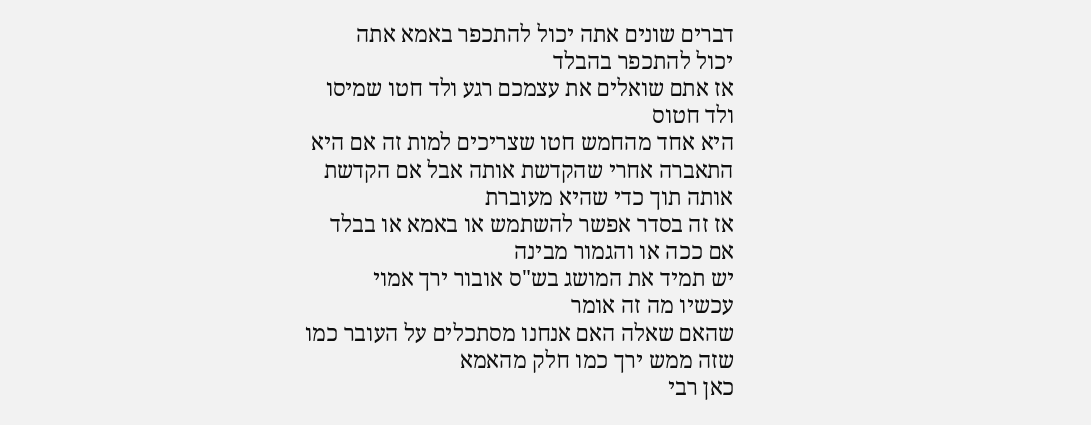דברים שונים אתה יכול להתכפר באמא אתה
יכול להתכפר בהבלד
אז אתם שואלים את עצמכם רגע ולד חטו שמיסו
ולד חטוס
היא אחד מהחמש חטו שצריכים למות זה אם היא
התאברה אחרי שהקדשת אותה אבל אם הקדשת
אותה תוך כדי שהיא מעוברת
אז זה בסדר אפשר להשתמש או באמא או בבלד
אם ככה או והגמור מבינה
יש תמיד את המושג בש"ס אובור ירך אמוי
עכשיו מה זה אומר
שהאם שאלה האם אנחנו מסתכלים על העובר כמו
שזה ממש ירך כמו חלק מהאמא
כאן רבי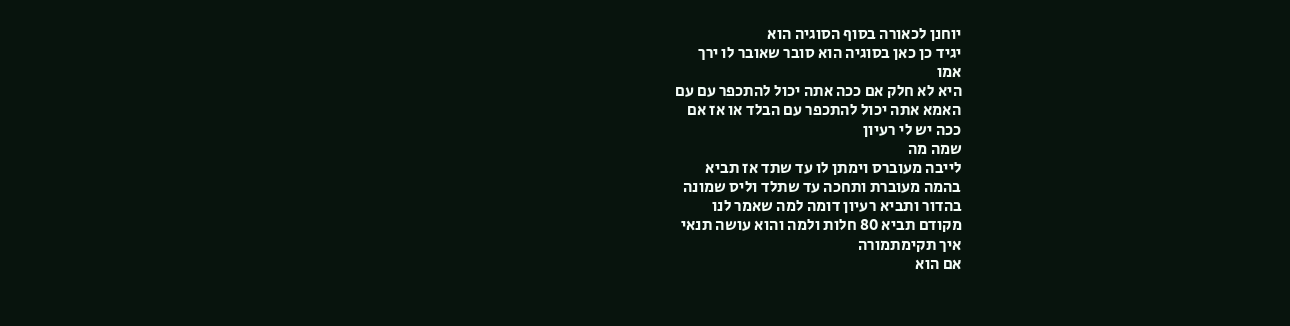יוחנן לכאורה בסוף הסוגיה הוא
יגיד כן כאן בסוגיה הוא סובר שאובר לו ירך
אמו
היא לא חלק אם ככה אתה יכול להתכפר עם עם
האמא אתה יכול להתכפר עם הבלד או אז אם
ככה יש לי רעיון
שמה מה
לייבה מעוברס וימתן לו עד שתד אז תביא
בהמה מעוברת ותחכה עד שתלד וליס שמונה
בהדור ותביא רעיון דומה למה שאמר לנו
מקודם תביא 80 חלות ולמה והוא עושה תנאי
איך תקימתמורה
אם הוא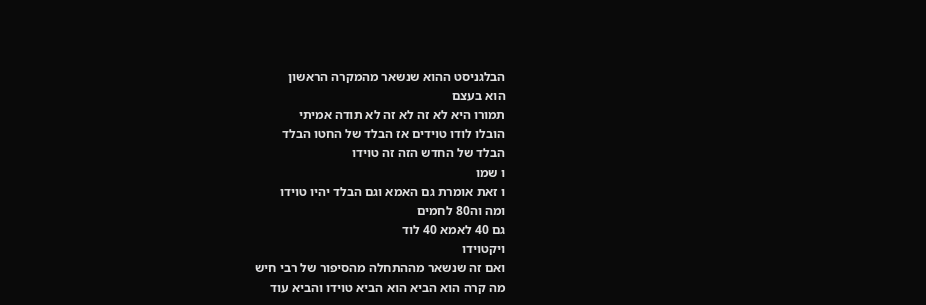הבלגניסט ההוא שנשאר מהמקרה הראשון
הוא בעצם
תמורו היא לא זה לא זה לא תודה אמיתי
הובלו לודו טוידים אז הבלד של החטו הבלד
הבלד של החדש הזה זה טוידו
ו שמו
ו זאת אומרת גם האמא וגם הבלד יהיו טוידו
ומה וה80 לחמים
גם 40 לאמא 40 לוד
ויקטוידו
ואם זה שנשאר מההתחלה מהסיפור של רבי חיש
מה קרה הוא הביא הוא הביא טוידו והביא עוד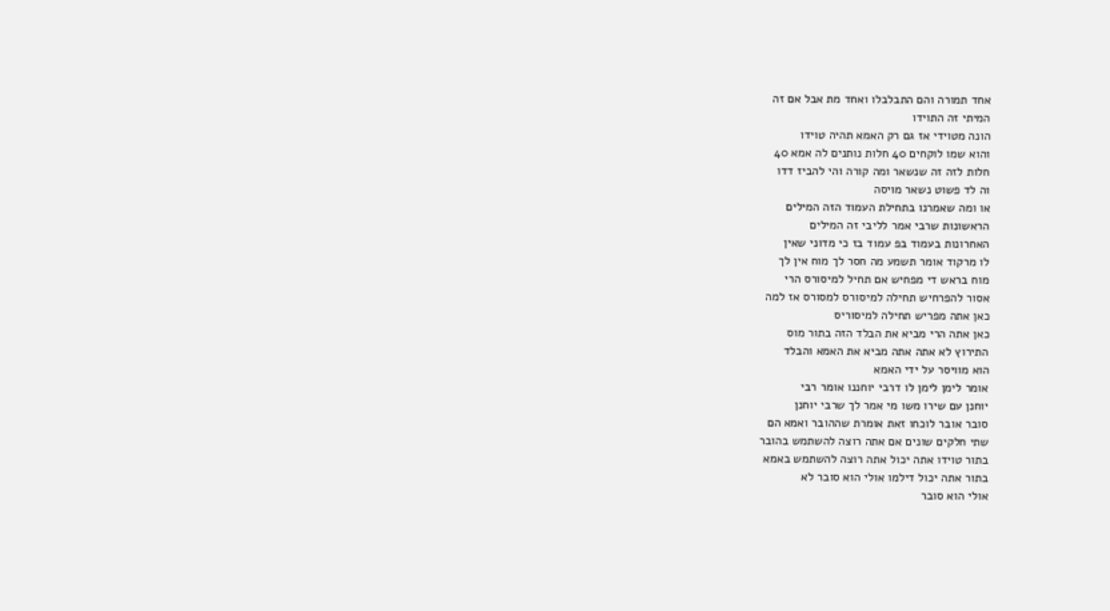אחד תמורה והם התבלבלו ואחד מת אבל אם זה
המיתי זה התוידו
הונה מטוידי אז גם רק האמא תהיה טוידו
והוא שמו לוקחים 40 חלות נותנים לה אמא 40
חלות לזה זה שנשאר ומה קורה והי להביז דדו
וה לד פשוט נשאר מויסה
או ומה שאמרנו בתחילת העמוד הזה המילים
הראשונות שרבי אמר לליבי זה המילים
האחרונות בעמוד בפ עמוד בז כי מדוני שאין
לו מרקוד אומר תשמע מה חסר לך מוח אין לך
מוח בראש די מפחיש אם תחיל למיסורס הרי
אסור להפרחיש תחילה למיסורס למסורס אז למה
כאן אתה מפריש תחילה למיסוריס
כאן אתה הרי מביא את הבלד הזה בתור מוס
התירוץ לא אתה אתה מביא את האמא והבלד
הוא מוויסר על ידי האמא
אומר לימן לימן לו דרבי יוחננו אומר רבי
יוחנן עם שירו משו מי אמר לך שרבי יוחנן
סובר אובר לוכחו זאת אומרת שההובר ואמא הם
שתי חלקים שונים אם אתה רוצה להשתמש בהובר
בתור טוידו אתה יכול אתה רוצה להשתמש באמא
בתור אתה יכול דילמו אולי הוא סובר לא
אולי הוא סובר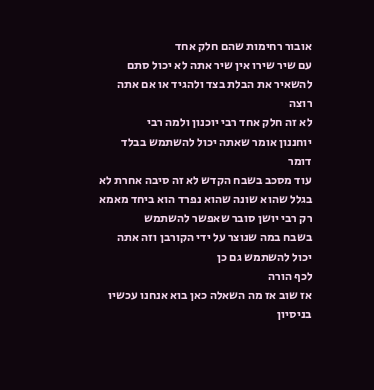אובור רחימות שהם חלק אחד
עם שיר שירו אין שיר אתה לא יכול סתם
להשאיר את הבלת בצד ולהגיד או אם אתה רוצה
לא זה חלק אחד רבי יוכנון ולמה רבי
יוחננון אומר שאתה יכול להשתמש בבלד דומר
עוד מסכב בשבח הקדש לא זה סיבה אחרת לא
בגלל שהוא שונה שהוא נפרד הוא ביחד מאמא
רק רבי יושן סובר שאפשר להשתמש
בשבח במה שנוצר על ידי הקורבן וזה אתה
יכול להשתמש גם כן
לכף הורה
אז שוב אז מה השאלה כאן בוא אנחנו עכשיו
בניסיון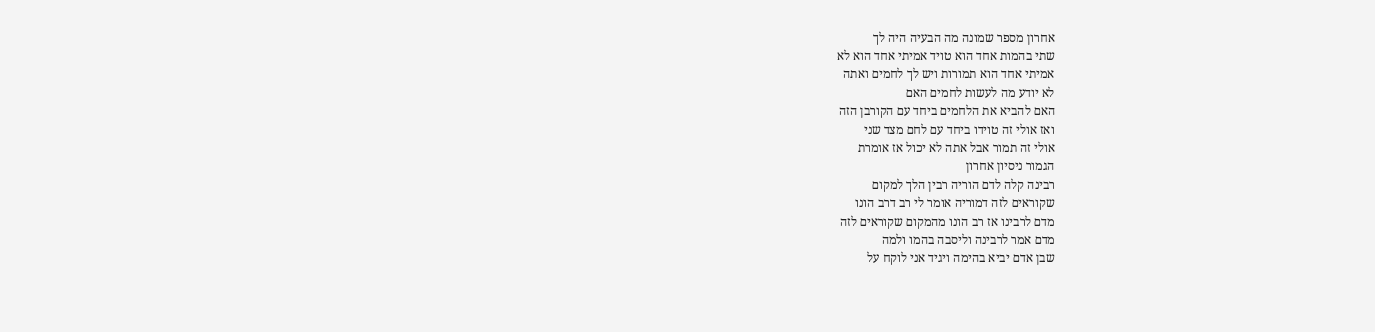אחרון מספר שמונה מה הבעיה היה לך
שתי בהמות אחד הוא טויד אמיתי אחד הוא לא
אמיתי אחד הוא תמורות ויש לך לחמים ואתה
לא יודע מה לעשות לחמים האם
האם להביא את הלחמים ביחד עם הקורבן הזה
ואז אולי זה טוידו ביחד עם לחם מצד שני
אולי זה תמור אבל אתה לא יכול אז אומרת
הגמור ניסיון אחרון
רבינה קלה לדם הוריה רבין הלך למקום
שקוראים לזה דמוריה אומר לי רב דרב הונו
מדם לרבינו אז רב הונו מהמקום שקוראים לזה
מדם אמר לרבינה וליסבה בהמו ולמה
שבן אדם יביא בהימה ויגיד אני לוקח על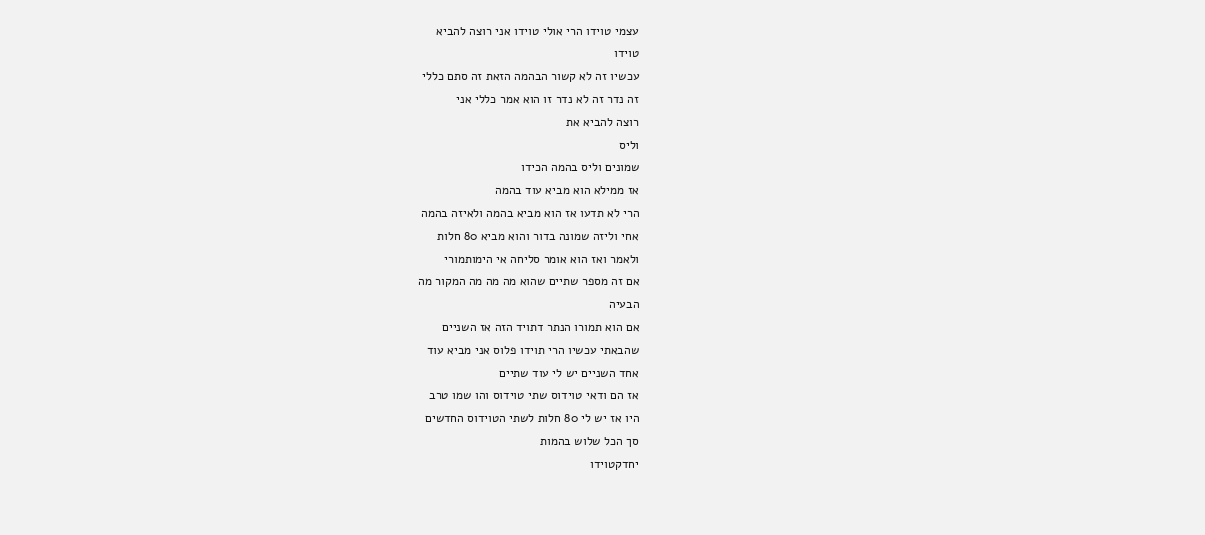עצמי טוידו הרי אולי טוידו אני רוצה להביא
טוידו
עכשיו זה לא קשור הבהמה הזאת זה סתם כללי
זה נדר זה לא נדר זו הוא אמר כללי אני
רוצה להביא את
וליס
שמונים וליס בהמה הכידו
אז ממילא הוא מביא עוד בהמה
הרי לא תדעו אז הוא מביא בהמה ולאיזה בהמה
אחי וליזה שמונה בדור והוא מביא 80 חלות
ולאמר ואז הוא אומר סליחה אי הימותמורי
אם זה מספר שתיים שהוא מה מה מה המקור מה
הבעיה
אם הוא תמורו הנתר דתויד הזה אז השניים
שהבאתי עכשיו הרי תוידו פלוס אני מביא עוד
אחד השניים יש לי עוד שתיים
אז הם ודאי טוידוס שתי טוידוס והו שמו טרב
היו אז יש לי 80 חלות לשתי הטוידוס החדשים
סך הכל שלוש בהמות
יחדקטוידו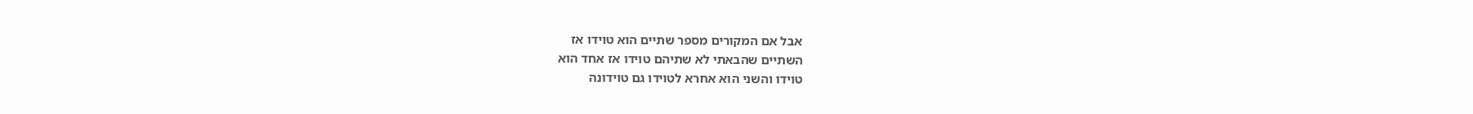אבל אם המקורים מספר שתיים הוא טוידו אז
השתיים שהבאתי לא שתיהם טוידו אז אחד הוא
טוידו והשני הוא אחרא לטוידו גם טוידונה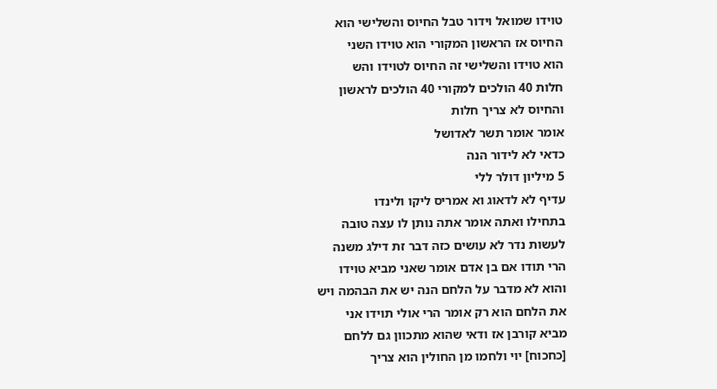טוידו שמואל וידור טבל החיוס והשלישי הוא
החיוס אז הראשון המקורי הוא טוידו השני
הוא טוידו והשלישי זה החיוס לטוידו והש
חלות 40 הולכים למקורי 40 הולכים לראשון
והחיוס לא צריך חלות
אומר אומר תשר לאדושל
כדאי לא לידור הנה
5 מיליון דולר ללי
עדיף לא לדאוג וא אמריס ליקו ולינדו
בתחילו ואתה אומר אתה נותן לו עצה טובה
לעשות נדר לא עושים כזה דבר זת דילג משנה
הרי תודו אם בן אדם אומר שאני מביא טוידו
והוא לא מדבר על הלחם הנה יש את הבהמה ויש
את הלחם הוא רק אומר הרי אולי תוידו אני
מביא קורבן אז ודאי שהוא מתכוון גם ללחם
[כחכוח] יוי ולחמו מן החולין הוא צריך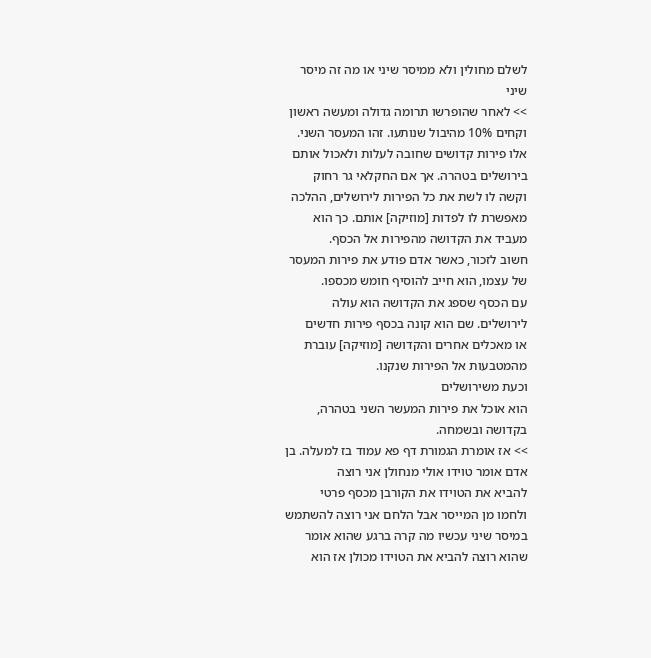לשלם מחולין ולא ממיסר שיני או מה זה מיסר
שיני
>> לאחר שהופרשו תרומה גדולה ומעשה ראשון
וקחים 10% מהיבול שנותעו. זהו המעסר השני.
אלו פירות קדושים שחובה לעלות ולאכול אותם
בירושלים בטהרה. אך אם החקלאי גר רחוק
וקשה לו לשת את כל הפירות לירושלים, ההלכה
מאפשרת לו לפדות [מוזיקה] אותם. כך הוא
מעביד את הקדושה מהפירות אל הכסף.
חשוב לזכור, כאשר אדם פודע את פירות המעסר
של עצמו, הוא חייב להוסיף חומש מכספו.
עם הכסף שספג את הקדושה הוא עולה
לירושלים. שם הוא קונה בכסף פירות חדשים
או מאכלים אחרים והקדושה [מוזיקה] עוברת
מהמטבעות אל הפירות שנקנו.
וכעת משירושלים
הוא אוכל את פירות המעשר השני בטהרה,
בקדושה ובשמחה.
>> אז אומרת הגמורת דף פא עמוד בז למעלה. בן
אדם אומר טוידו אולי מנחולן אני רוצה
להביא את הטוידו את הקורבן מכסף פרטי
ולחמו מן המייסר אבל הלחם אני רוצה להשתמש
במיסר שיני עכשיו מה קרה ברגע שהוא אומר
שהוא רוצה להביא את הטוידו מכולן אז הוא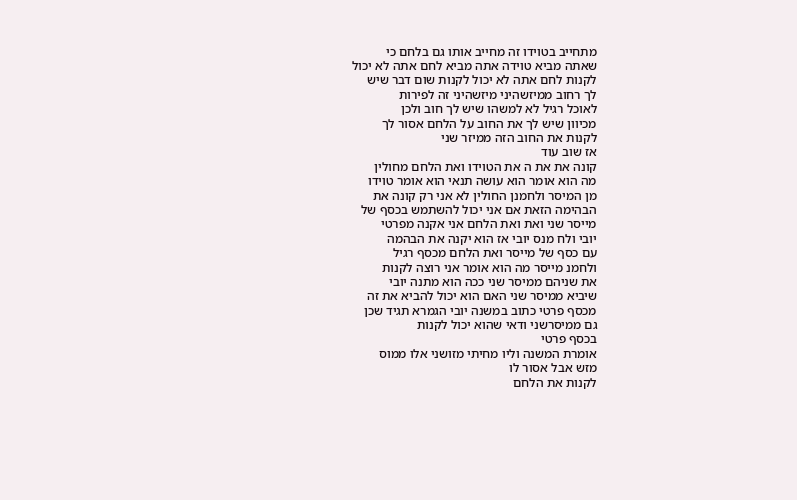מתחייב בטוידו זה מחייב אותו גם בלחם כי
שאתה מביא טוידה אתה מביא לחם אתה לא יכול
לקנות לחם אתה לא יכול לקנות שום דבר שיש
לך רחוב ממיזשהיני מיזשהיני זה לפירות
לאוכל רגיל לא למשהו שיש לך חוב ולכן
מכיוון שיש לך את החוב על הלחם אסור לך
לקנות את החוב הזה ממיזר שני
אז שוב עוד
קונה את את ה את הטוידו ואת הלחם מחולין
מה הוא אומר הוא עושה תנאי הוא אומר טוידו
מן המיסר ולחמנן החולין לא אני רק קונה את
הבהימה הזאת אם אני יכול להשתמש בכסף של
מייסר שני ואת ואת הלחם אני אקנה מפרטי
יובי ולח מנס יובי אז הוא יקנה את הבהמה
עם כסף של מייסר ואת הלחם מכסף רגיל
ולחמנ מייסר מה הוא אומר אני רוצה לקנות
את שניהם ממיסר שני ככה הוא מתנה יובי
שיביא ממיסר שני האם הוא יכול להביא את זה
מכסף פרטי כתוב במשנה יובי הגמרא תגיד שכן
גם ממיסרשני ודאי שהוא יכול לקנות
בכסף פרטי
אומרת המשנה וליו מחיתי מזושני אלו ממוס
מזש אבל אסור לו
לקנות את הלחם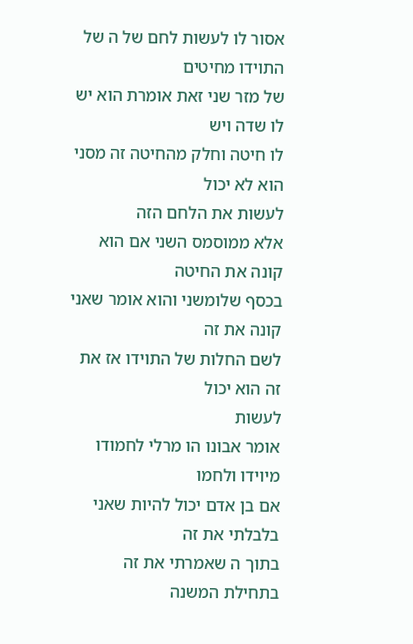אסור לו לעשות לחם של ה של התוידו מחיטים
של מזר שני זאת אומרת הוא יש לו שדה ויש
לו חיטה וחלק מהחיטה זה מסני הוא לא יכול
לעשות את הלחם הזה
אלא ממוסמס השני אם הוא קונה את החיטה
בכסף שלומשני והוא אומר שאני קונה את זה
לשם החלות של התוידו אז את זה הוא יכול
לעשות
אומר אבונו הו מרלי לחמודו
מיוידו ולחמו
אם בן אדם יכול להיות שאני בלבלתי את זה
בתוך ה שאמרתי את זה בתחילת המשנה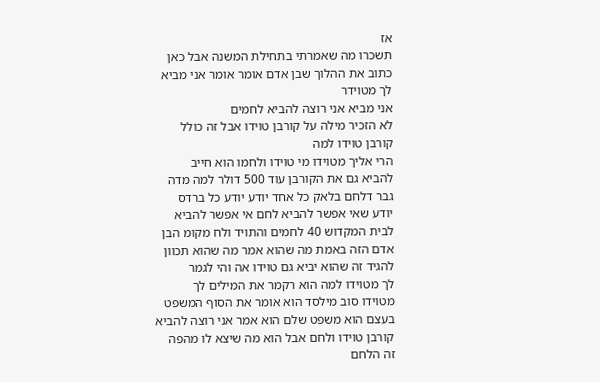אז
תשכרו מה שאמרתי בתחילת המשנה אבל כאן
כתוב את ההלוך שבן אדם אומר אומר אני מביא
לך מטוידר
אני מביא אני רוצה להביא לחמים
לא הזכיר מילה על קורבן טוידו אבל זה כולל
קורבן טוידו למה
הרי אליך מטוידו מי טוידו ולחמו הוא חייב
להביא גם את הקורבן עוד 500 דולר למה מדה
גבר דלחם בלאק כל אחד יודע יודע כל ברדס
יודע שאי אפשר להביא לחם אי אפשר להביא
לבית המקדוש 40 לחמים והתויד ולח מקומ הבן
אדם הזה באמת מה שהוא אמר מה שהוא תכוון
להגיד זה שהוא יביא גם טוידו אה והי לגמר
לך מטוידו למה הוא רקמר את המילים לך
מטוידו סוב מילסד הוא אומר את הסוף המשפט
בעצם הוא משפט שלם הוא אמר אני רוצה להביא
קורבן טוידו ולחם אבל הוא מה שיצא לו מהפה
זה הלחם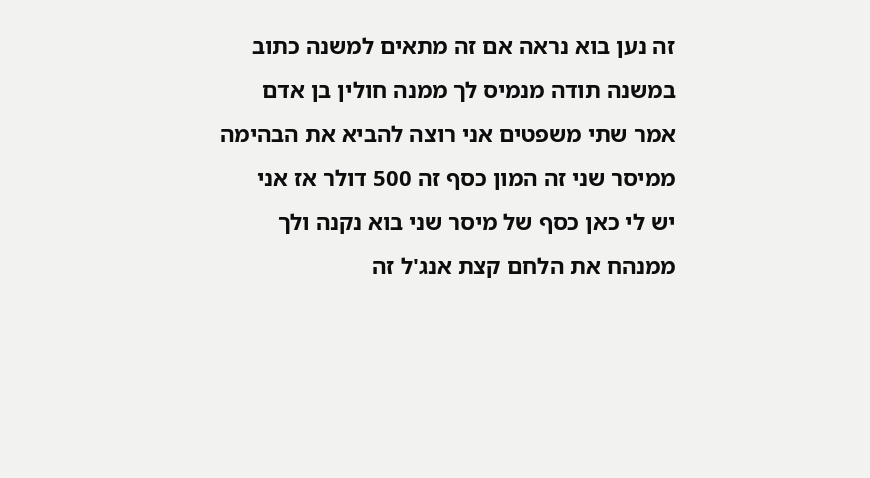זה נען בוא נראה אם זה מתאים למשנה כתוב
במשנה תודה מנמיס לך ממנה חולין בן אדם
אמר שתי משפטים אני רוצה להביא את הבהימה
ממיסר שני זה המון כסף זה 500 דולר אז אני
יש לי כאן כסף של מיסר שני בוא נקנה ולך
ממנהח את הלחם קצת אנג'ל זה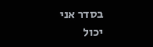בסדר אני יכול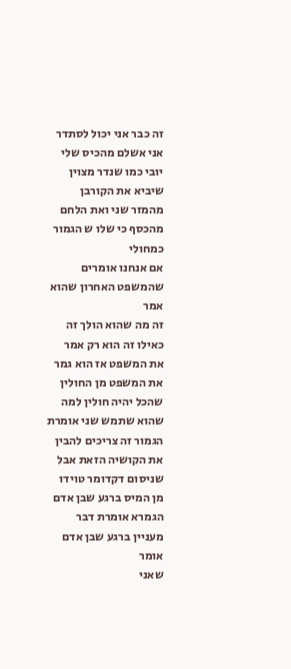זה כבר אני יכול לסתדר
אני אשלם מהכיס שלי יובי כמו שנדר מצוין
שיביא את הקורבן מהמזר שני ואת הלחם
מהכסף כי שלו ש הגמור כמחולי
אם אנחנו אומרים שהמשפט האחרון שהוא אמר
זה מה שהוא הולך זה כאילו זה הוא רק אמר
את המשפט אז הוא גמר את המשפט מן החולין
שהכל יהיה חולין למה שהוא שתמש שני אומרת
הגמור זה צריכים להבין את הקושיה הזאת אבל
שניסום דקדומר טוידו מן המיס ברגע שבן אדם
הגמרא אומרת דבר מעניין ברגע שבן אדם אומר
שאני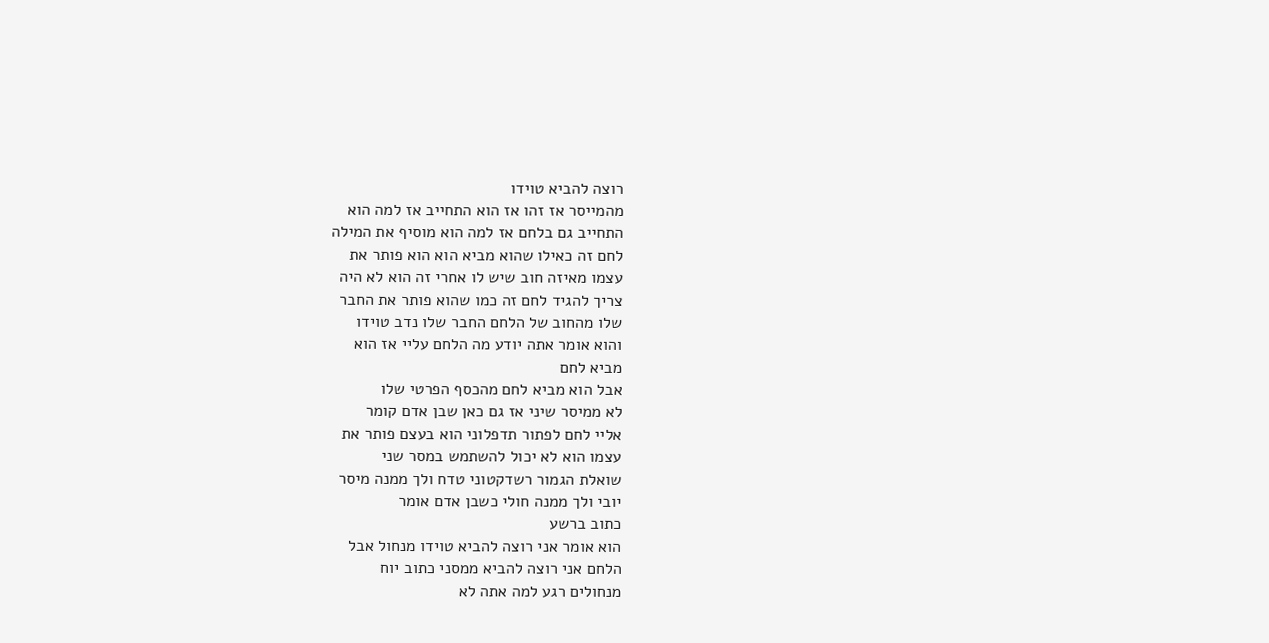רוצה להביא טוידו
מהמייסר אז זהו אז הוא התחייב אז למה הוא
התחייב גם בלחם אז למה הוא מוסיף את המילה
לחם זה כאילו שהוא מביא הוא הוא פותר את
עצמו מאיזה חוב שיש לו אחרי זה הוא לא היה
צריך להגיד לחם זה כמו שהוא פותר את החבר
שלו מהחוב של הלחם החבר שלו נדב טוידו
והוא אומר אתה יודע מה הלחם עליי אז הוא
מביא לחם
אבל הוא מביא לחם מהכסף הפרטי שלו
לא ממיסר שיני אז גם כאן שבן אדם קומר
אליי לחם לפתור תדפלוני הוא בעצם פותר את
עצמו הוא לא יכול להשתמש במסר שני
שואלת הגמור רשדקטוני טדח ולך ממנה מיסר
יובי ולך ממנה חולי כשבן אדם אומר
כתוב ברשע
הוא אומר אני רוצה להביא טוידו מנחול אבל
הלחם אני רוצה להביא ממסני כתוב יוח
מנחולים רגע למה אתה לא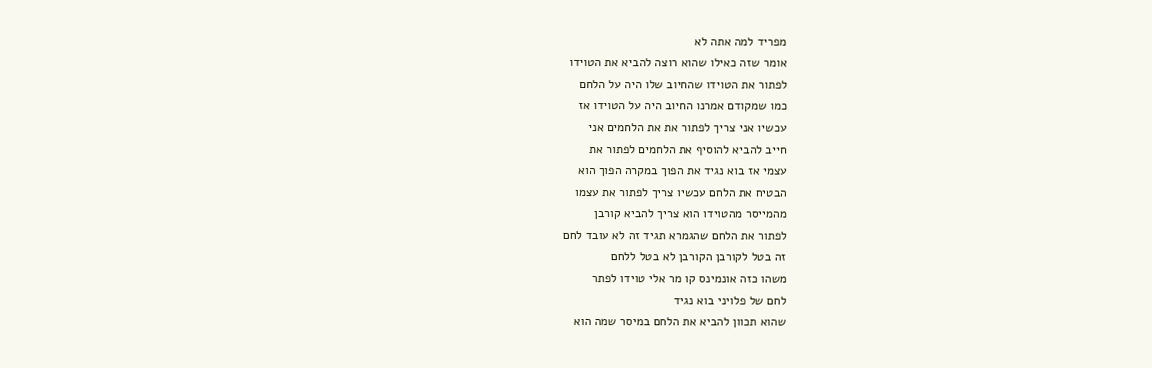מפריד למה אתה לא
אומר שזה כאילו שהוא רוצה להביא את הטוידו
לפתור את הטוידו שהחיוב שלו היה על הלחם
כמו שמקודם אמרנו החיוב היה על הטוידו אז
עכשיו אני צריך לפתור את את הלחמים אני
חייב להביא להוסיף את הלחמים לפתור את
עצמי אז בוא נגיד את הפוך במקרה הפוך הוא
הבטיח את הלחם עכשיו צריך לפתור את עצמו
מהמייסר מהטוידו הוא צריך להביא קורבן
לפתור את הלחם שהגמרא תגיד זה לא עובד לחם
זה בטל לקורבן הקורבן לא בטל ללחם
משהו כזה אונמינס קו מר אלי טוידו לפתר
לחם של פלויני בוא נגיד
שהוא תכוון להביא את הלחם במיסר שמה הוא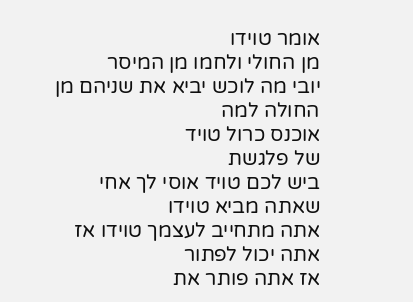אומר טוידו
מן החולי ולחמו מן המיסר
יובי מה לוכש יביא את שניהם מן החולה למה
אוכנס כרול טויד
של פלגשת
ביש לכם טויד אוסי לך אחי שאתה מביא טוידו
אתה מתחייב לעצמך טוידו אז אתה יכול לפתור
אז אתה פותר את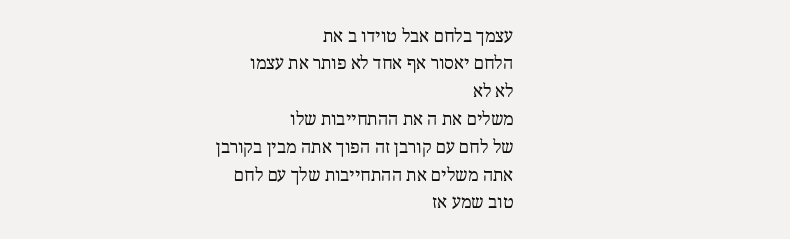עצמך בלחם אבל טוידו ב את
הלחם יאסור אף אחד לא פותר את עצמו
לא לא
משלים את ה את ההתחייבות שלו
של לחם עם קורבן זה הפוך אתה מבין בקורבן
אתה משלים את ההתחייבות שלך עם לחם
טוב שמע אז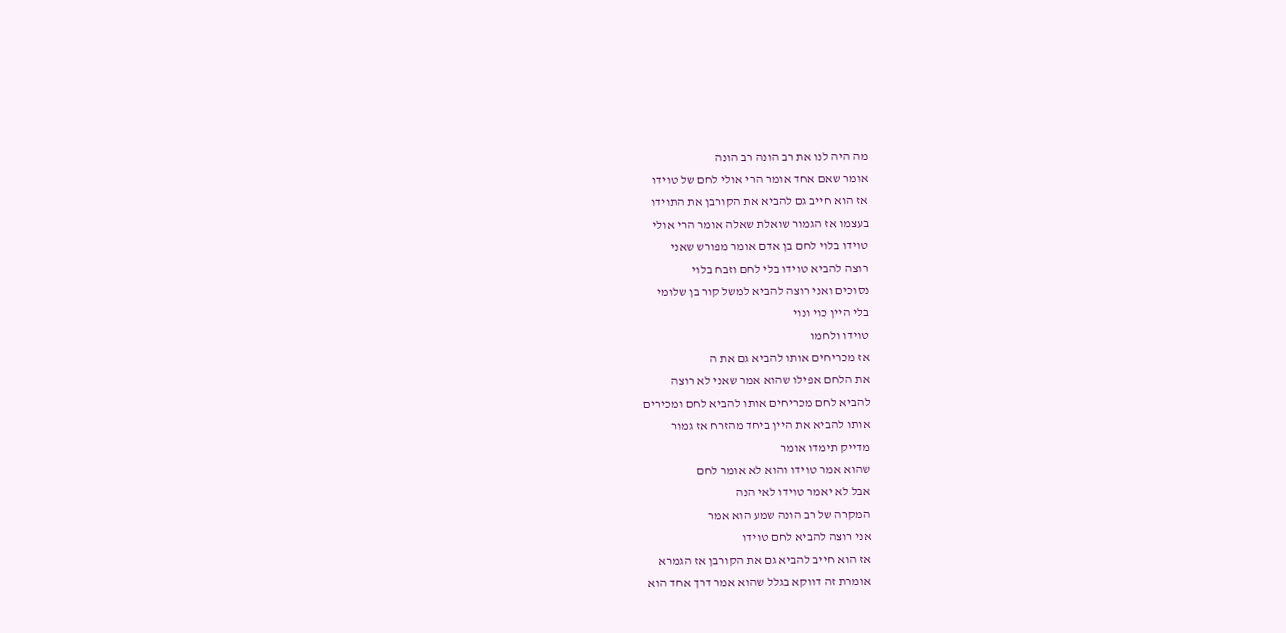מה היה לנו את רב הונה רב הונה
אומר שאם אחד אומר הרי אולי לחם של טוידו
אז הוא חייב גם להביא את הקורבן את התוידו
בעצמו אז הגמור שואלת שאלה אומר הרי אולי
טוידו בלוי לחם בן אדם אומר מפורש שאני
רוצה להביא טוידו בלי לחם וזבח בלוי
נסוכים ואני רוצה להביא למשל קור בן שלומי
בלי היין כוי ונוי
טוידו ולחמו
אז מכריחים אותו להביא גם את ה
את הלחם אפילו שהוא אמר שאני לא רוצה
להביא לחם מכריחים אותו להביא לחם ומכירים
אותו להביא את היין ביחד מהזרח אז גמור
מדייק תימדו אומר
שהוא אמר טוידו והוא לא אומר לחם
אבל לא יאמר טוידו לאי הנה
המקרה של רב הונה שמע הוא אמר
אני רוצה להביא לחם טוידו
אז הוא חייב להביא גם את הקורבן אז הגמרא
אומרת זה דווקא בגלל שהוא אמר דרך אחד הוא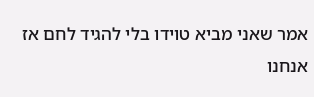אמר שאני מביא טוידו בלי להגיד לחם אז
אנחנו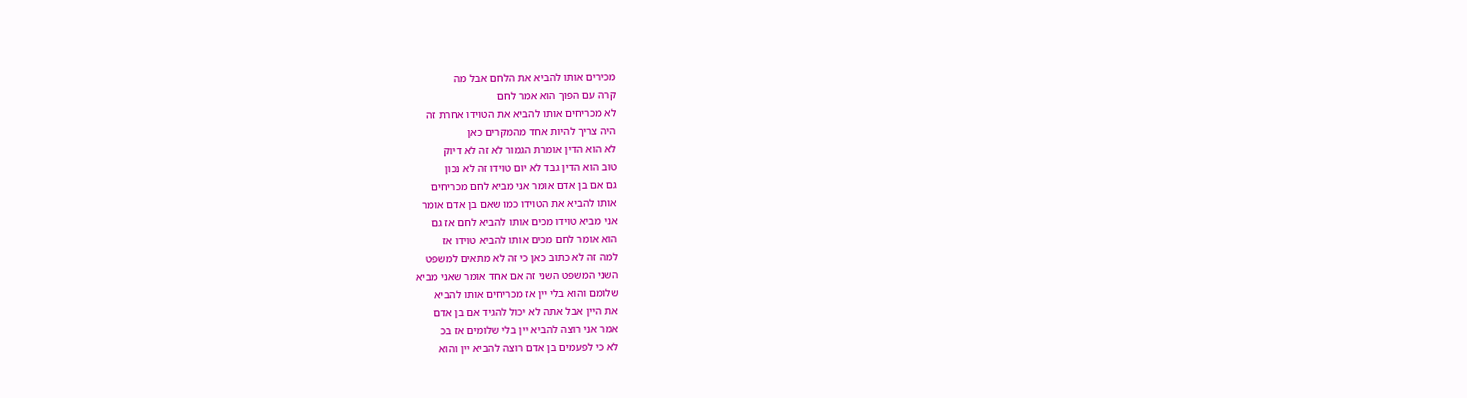מכירים אותו להביא את הלחם אבל מה
קרה עם הפוך הוא אמר לחם
לא מכריחים אותו להביא את הטוידו אחרת זה
היה צריך להיות אחד מהמקרים כאן
לא הוא הדין אומרת הגמור לא זה לא דיוק
טוב הוא הדין גבד לא יום טוידו זה לא נכון
גם אם בן אדם אומר אני מביא לחם מכריחים
אותו להביא את הטוידו כמו שאם בן אדם אומר
אני מביא טוידו מכים אותו להביא לחם אז גם
הוא אומר לחם מכים אותו להביא טוידו אז
למה זה לא כתוב כאן כי זה לא מתאים למשפט
השני המשפט השני זה אם אחד אומר שאני מביא
שלומם והוא בלי יין אז מכריחים אותו להביא
את היין אבל אתה לא יכול להגיד אם בן אדם
אמר אני רוצה להביא יין בלי שלומים אז בכ
לא כי לפעמים בן אדם רוצה להביא יין והוא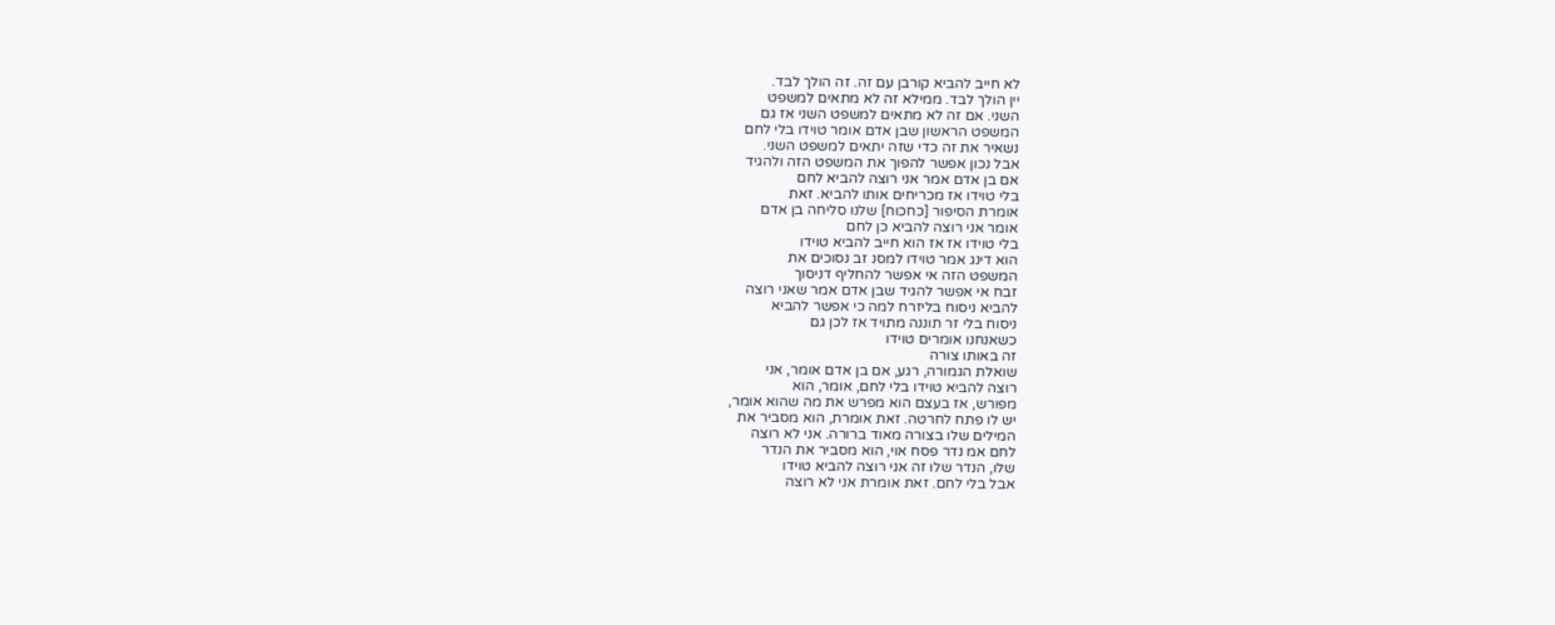לא חייב להביא קורבן עם זה. זה הולך לבד.
יין הולך לבד. ממילא זה לא מתאים למשפט
השני. אם זה לא מתאים למשפט השני אז גם
המשפט הראשון שבן אדם אומר טוידו בלי לחם
נשאיר את זה כדי שזה יתאים למשפט השני.
אבל נכון אפשר להפוך את המשפט הזה ולהגיד
אם בן אדם אמר אני רוצה להביא לחם
בלי טוידו אז מכריחים אותו להביא. זאת
אומרת הסיפור [כחכוח] שלנו סליחה בן אדם
אומר אני רוצה להביא כן לחם
בלי טוידו אז אז הוא חייב להביא טוידו
הוא דינג אמר טוידו למסנ זב נסוכים את
המשפט הזה אי אפשר להחליף דניסוך
זבח אי אפשר להגיד שבן אדם אמר שאני רוצה
להביא ניסוח בליזרח למה כי אפשר להביא
ניסוח בלי זר תוננה מתויד אז לכן גם
כשאנחנו אומרים טוידו
זה באותו צורה
שואלת הגמורה, רגע, אם בן אדם אומר, אני
רוצה להביא טוידו בלי לחם, אומר, הוא
מפורש, אז בעצם הוא מפרש את מה שהוא אומר,
יש לו פתח לחרטה. זאת אומרת, הוא מסביר את
המילים שלו בצורה מאוד ברורה. אני לא רוצה
לחם אמ נדר פסח אוי, הוא מסביר את הנדר
שלו, הנדר שלו זה אני רוצה להביא טוידו
אבל בלי לחם. זאת אומרת אני לא רוצה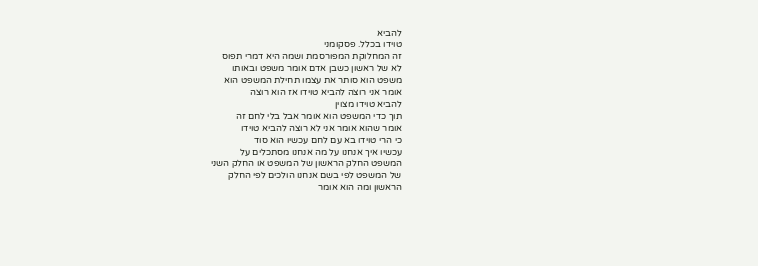להביא
טוידו בכלל. פסקומני
זה המחלוקת המפורסמת ושמה היא דמרי תפוס
לא של ראשון כשבן אדם אומר משפט ובאותו
משפט הוא סותר את עצמו תחילת המשפט הוא
אומר אני רוצה להביא טוידו אז הוא רוצה
להביא טוידו מצוין
תוך כדי המשפט הוא אומר אבל בלי לחם זה
אומר שהוא אומר אני לא רוצה להביא טוידו
כי הרי טוידו בא עם לחם עכשיו הוא סוד
עכשיו איך אנחנו על מה אנחנו מסתכלים על
המשפט החלק הראשון של המשפט או החלק השני
של המשפט לפי בשם אנחנו הולכים לפי החלק
הראשון ומה הוא אומר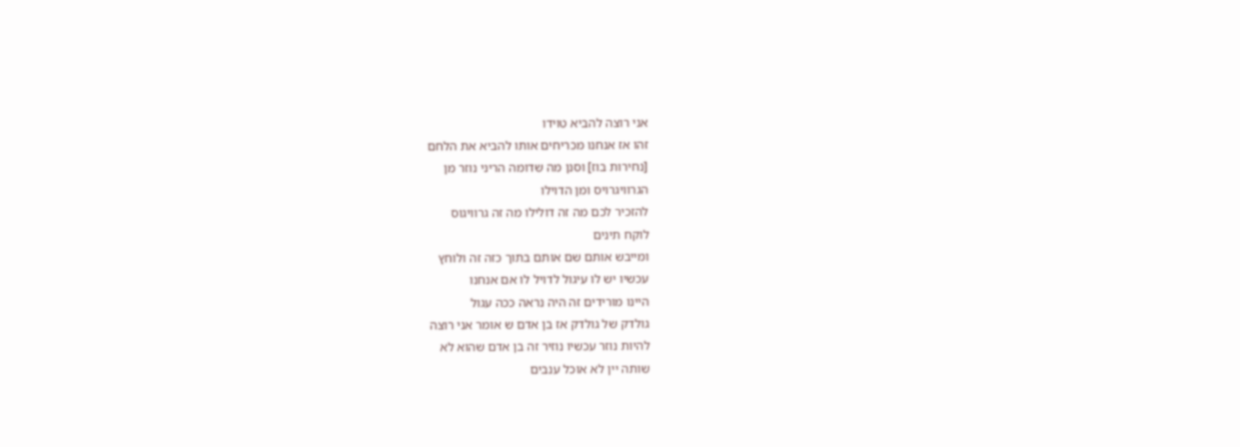אני רוצה להביא טוידו
זהו אז אנחנו מכריחים אותו להביא את הלחם
[נחירות בוז] וסנן מה שדומה הריני נוזר מן
הגרוויגרויס ומן הדוילו
להזכיר לכם מה זה דולילו מה זה גרוויגוס
לוקח תינים
ומייבש אותם שם אותם בתוך כזה זה ולוחץ
עכשיו יש לו עיגול לדויל לו אם אנחנו
היינו מורידים זה היה נראה ככה עגול
גולדק של גולדק אז בן אדם ש אומר אני רוצה
להיות נוזר עכשיו נוזיר זה בן אדם שהוא לא
שותה יין לא אוכל ענבים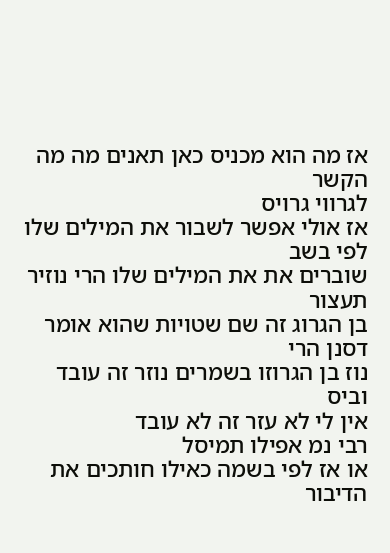אז מה הוא מכניס כאן תאנים מה מה הקשר
לגרווי גרויס
אז אולי אפשר לשבור את המילים שלו לפי בשב
שוברים את את המילים שלו הרי נוזיר תעצור
בן הגרוג זה שם שטויות שהוא אומר דסנן הרי
נוז בן הגרוזו בשמרים נוזר זה עובד וביס
אין לי לא עזר זה לא עובד
רבי נמ אפילו תמיסל
או אז לפי בשמה כאילו חותכים את הדיבור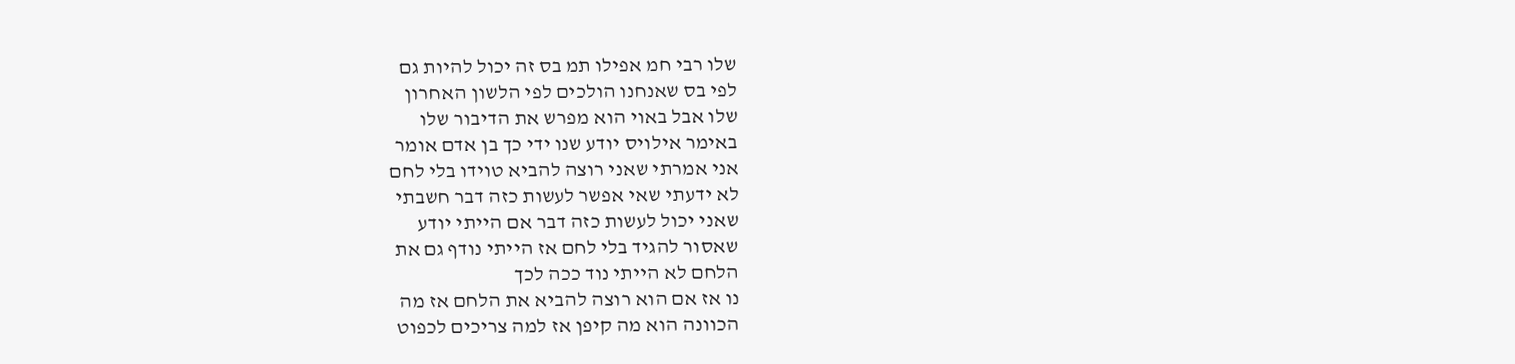שלו רבי חמ אפילו תמ בס זה יכול להיות גם
לפי בס שאנחנו הולכים לפי הלשון האחרון
שלו אבל באוי הוא מפרש את הדיבור שלו
באימר אילויס יודע שנו ידי כך בן אדם אומר
אני אמרתי שאני רוצה להביא טוידו בלי לחם
לא ידעתי שאי אפשר לעשות כזה דבר חשבתי
שאני יכול לעשות כזה דבר אם הייתי יודע
שאסור להגיד בלי לחם אז הייתי נודף גם את
הלחם לא הייתי נוד ככה לכך
נו אז אם הוא רוצה להביא את הלחם אז מה
הכוונה הוא מה קיפן אז למה צריכים לכפוט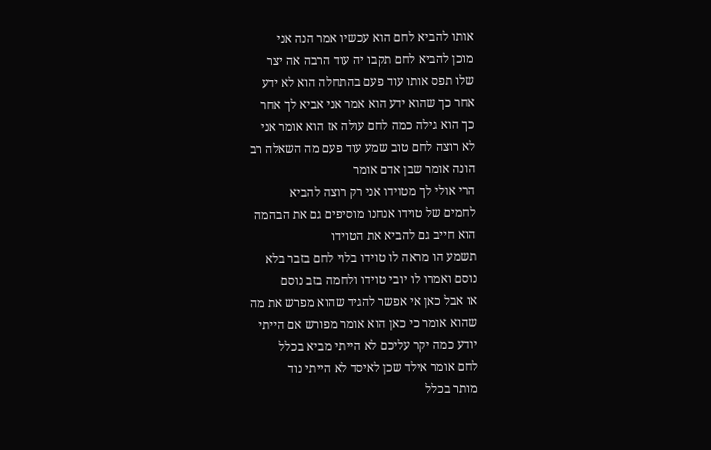אותו להביא לחם הוא עכשיו אמר הנה אני
מוכן להביא לחם תקבו יה עוד הרבה אה יצר
שלו תפס אותו עוד פעם בהתחלה הוא לא ידע
אחר כך שהוא ידע הוא אמר אני אביא לך אחר
כך הוא גילה כמה לחם עולה אז הוא אומר אני
לא רוצה לחם טוב שמע עוד פעם מה השאלה רב
הונה אומר שבן אדם אומר
הרי אולי לך מטוידו אני רק רוצה להביא
לחמים של טוידו אנחנו מוסיפים גם את הבהמה
הוא חייב גם להביא את הטוידו
תשמע הו מראה לו טוידו בלוי לחם בזבר בלא
נוסם ואמרו לו יובי טוידו ולחמה בזב נוסם
או אבל כאן אי אפשר להגיד שהוא מפרש את מה
שהוא אומר כי כאן הוא אומר מפורש אם הייתי
יודע כמה יקר עליכם לא הייתי מביא בכלל
לחם אומר אילד שכן לאיסד לא הייתי נוד
מותר בכלל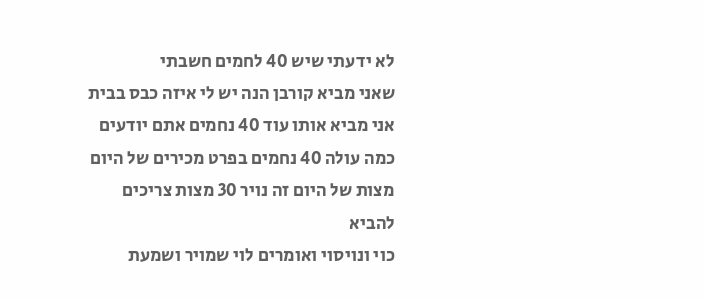לא ידעתי שיש 40 לחמים חשבתי
שאני מביא קורבן הנה יש לי איזה כבס בבית
אני מביא אותו עוד 40 נחמים אתם יודעים
כמה עולה 40 נחמים בפרט מכירים של היום
מצות של היום זה נויר 30 מצות צריכים
להביא
כוי ונויסוי ואומרים לוי שמויר ושמעת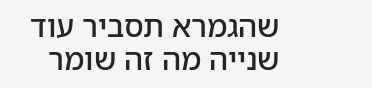שהגמרא תסביר עוד שנייה מה זה שומר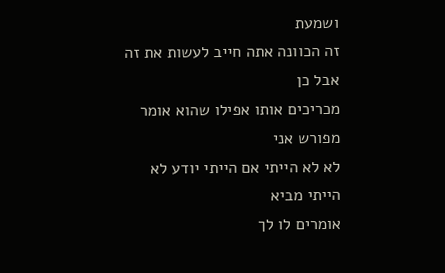ושמעת
זה הכוונה אתה חייב לעשות את זה אבל כן
מכריכים אותו אפילו שהוא אומר מפורש אני
לא לא הייתי אם הייתי יודע לא הייתי מביא
אומרים לו לך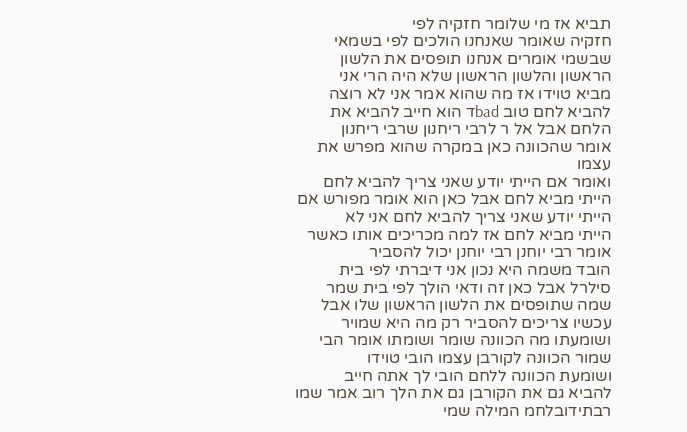תביא אז מי שלומר חזקיה לפי
חזקיה שאומר שאנחנו הולכים לפי בשמאי
שבשמי אומרים אנחנו תופסים את הלשון
הראשון והלשון הראשון שלא היה הרי אני
מביא טוידו אז מה שהוא אמר אני לא רוצה
להביא לחם טוב badד הוא חייב להביא את
הלחם אבל אל ר לרבי ריחנון שרבי ריחנון
אומר שהכוונה כאן במקרה שהוא מפרש את עצמו
ואומר אם הייתי יודע שאני צריך להביא לחם
הייתי מביא לחם אבל כאן הוא אומר מפורש אם
הייתי יודע שאני צריך להביא לחם אני לא
הייתי מביא לחם אז למה מכריכים אותו כאשר
אומר רבי יוחנן רבי יוחנן יכול להסביר
הובד משמה היא נכון אני דיברתי לפי בית
סילרל אבל כאן זה ודאי הולך לפי בית שמר
שמה שתופסים את הלשון הראשון שלו אבל
עכשיו צריכים להסביר רק מה היא שמויר
ושומעתו מה הכוונה שומר ושומתו אומר הבי
שמור הכוונה לקורבן עצמו הובי טוידו
ושומעת הכוונה ללחם הובי לך אתה חייב
להביא גם את הקורבן גם את הלך רוב אמר שמו
רבתידובלחמ המילה שמי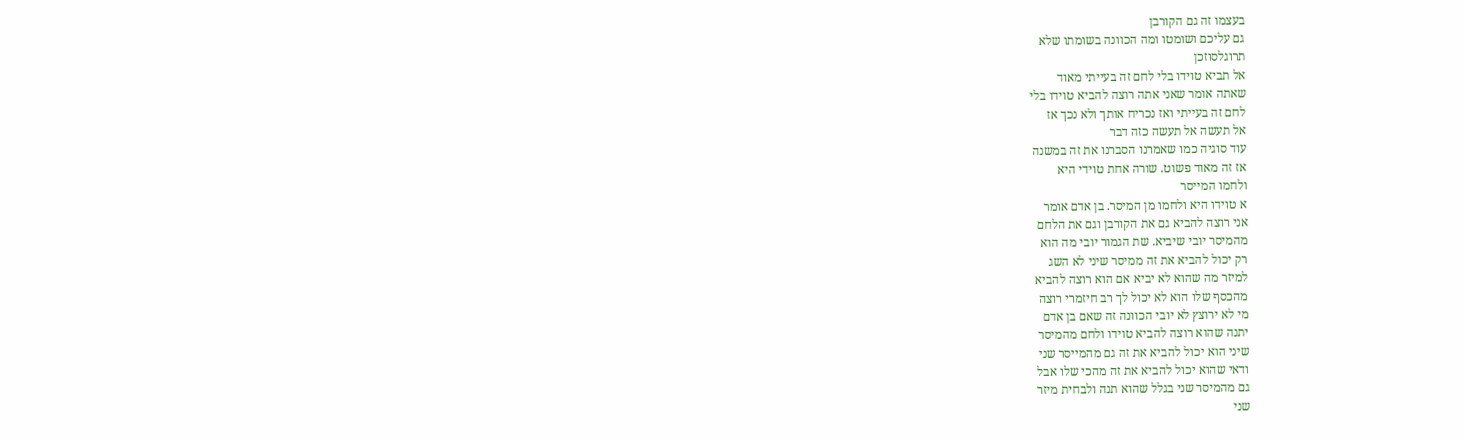בעצמו זה גם הקורבן
גם עליכם ושומטו ומה הכוונה בשומתו שלא
תרוגלסוזכן
אל תביא טוידו בלי לחם זה בעייתי מאוד
שאתה אומר שאני אתה רוצה להביא טוידו בלי
לחם זה בעייתי ואז נכריח אותך ולא נכך אז
אל תעשה אל תעשה כזה דבר
עוד סוגיה כמו שאמרנו הסברנו את זה במשנה
אז זה מאוד פשוט. שורה אחת טוידי היא
ולחמו המייסר
א טוידו היא ולחמו מן המיסר. בן אדם אומר
אני רוצה להביא גם את הקורבן וגם את הלחם
מהמיסר יובי שיביא. שת הגמור יובי מה הוא
רק יכול להביא את זה ממיסר שיני לא השג
למיזר מה שהוא לא יביא אם הוא רוצה להביא
מהכסף שלו הוא לא יכול לך רב חיזמרי רוצה
מי לא ירוצץ לא יובי הכוונה זה שאם בן אדם
יתנה שהוא רוצה להביא טוידו ולחם מהמיסר
שיני הוא יכול להביא את זה גם מהמייסר שני
ודאי שהוא יכול להביא את זה מהכי שלו אבל
גם מהמיסר שני בגלל שהוא תנה ולבחית מיזר
שני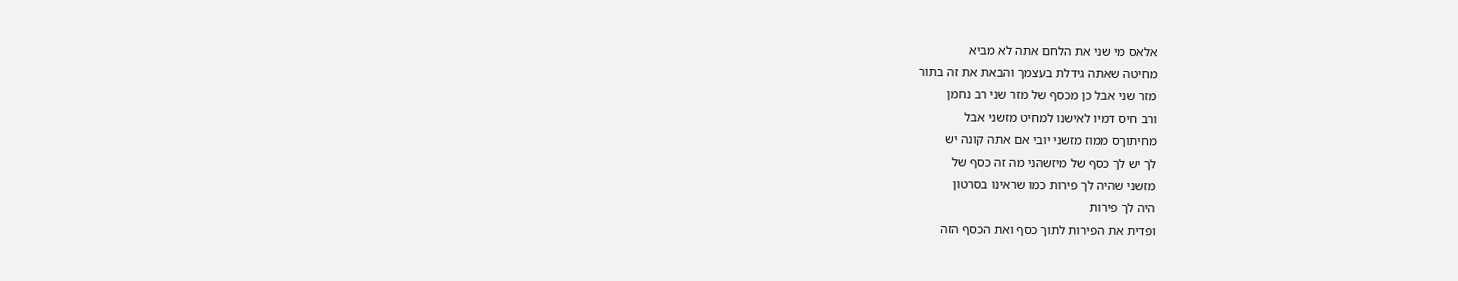אלאס מי שני את הלחם אתה לא מביא
מחיטה שאתה גידלת בעצמך והבאת את זה בתור
מזר שני אבל כן מכסף של מזר שני רב נחמן
ורב חיס דמיו לאישנו למחיט מזשני אבל
מחיתוךס ממוז מזשני יובי אם אתה קונה יש
לך יש לך כסף של מיזשהני מה זה כסף של
מזשני שהיה לך פירות כמו שראינו בסרטון
היה לך פירות
ופדית את הפירות לתוך כסף ואת הכסף הזה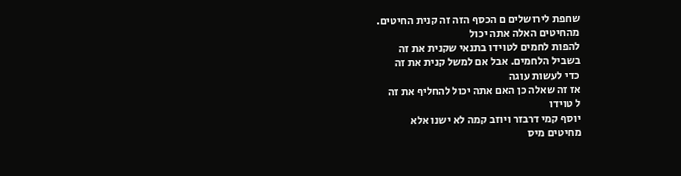שחפת לירושלים ם הכסף הזה זה קנית החיטים.
מהחיטים האלה אתה יכול
להפות לחמים לטוידו בתנאי שקנית את זה
בשביל הלחמים. אבל אם למשל קנית את זה
כדי לעשות עוגה
אז זה שאלה כן האם אתה יכול להחליף את זה
ל טוידו
יוסף קמי דרבזר ויוזב קמה לא ישנו אלא
מחיטים מיס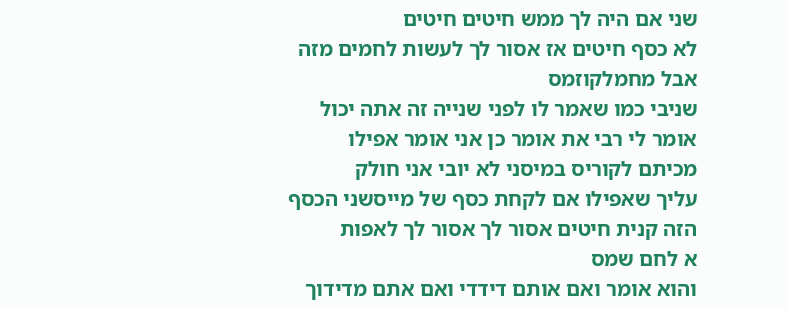שני אם היה לך ממש חיטים חיטים
לא כסף חיטים אז אסור לך לעשות לחמים מזה
אבל מחמלקוזמס
שניבי כמו שאמר לו לפני שנייה זה אתה יכול
אומר לי רבי את אומר כן אני אומר אפילו
מכיתם לקוריס במיסני לא יובי אני חולק
עליך שאפילו אם לקחת כסף של מייסשני הכסף
הזה קנית חיטים אסור לך אסור לך לאפות
א לחם שמס
והוא אומר ואם אותם דידדי ואם אתם מדידוך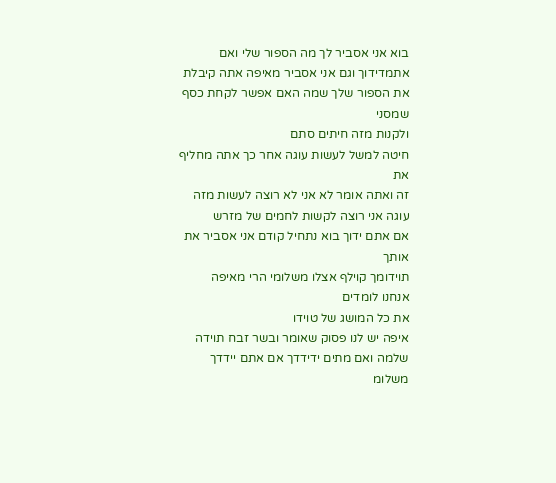בוא אני אסביר לך מה הספור שלי ואם
אתמדידוך וגם אני אסביר מאיפה אתה קיבלת
את הספור שלך שמה האם אפשר לקחת כסף שמסני
ולקנות מזה חיתים סתם
חיטה למשל לעשות עוגה אחר כך אתה מחליף את
זה ואתה אומר לא אני לא רוצה לעשות מזה
עוגה אני רוצה לקשות לחמים של מזרש
אם אתם ידוך בוא נתחיל קודם אני אסביר את
אותך
תוידומך קוילף אצלו משלומי הרי מאיפה
אנחנו לומדים
את כל המושג של טוידו
איפה יש לנו פסוק שאומר ובשר זבח תוידה
שלמה ואם מתים ידידדך אם אתם יידדך
משלומ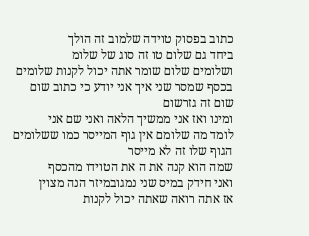כתוב בפסוק טוידה שלמוב זה הולך
ביחד גם שלום טו זה סוג של שלומ
ושלומים שלום שומר אתה יכול לקנות שלומים
בכסף שמסר שני איך אני יודע כי כתוב שום
שום זה גזרשום
ומינו ואז אני ממשיך הלאה ואני שם אני
לומד מה שלומם אין גוף המייסר כמו ששלומים
הגוף שלו זה לא מייסר
שמה הוא קנה את ה את הטוידו מהכסף
ואני חידק במיס שני נמגובמיזר הנה מצוין
אז אתה רואה שאתה יכול לקנות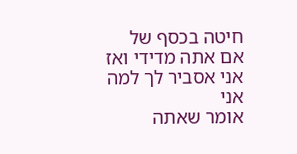חיטה בכסף של
אם אתה מדידי ואז אני אסביר לך למה אני
אומר שאתה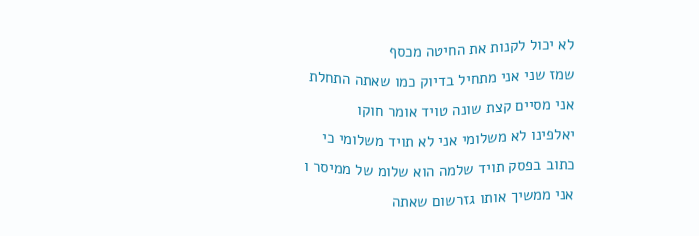לא יכול לקנות את החיטה מכסף
שמז שני אני מתחיל בדיוק כמו שאתה התחלת
אני מסיים קצת שונה טויד אומר חוקו
יאלפינו לא משלומי אני לא תויד משלומי כי
כתוב בפסק תויד שלמה הוא שלומ של ממיסר ו
אני ממשיך אותו גזרשום שאתה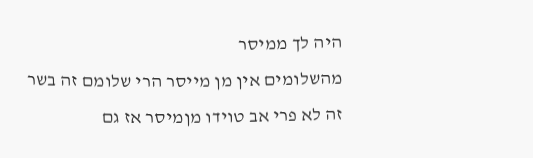היה לך ממיסר
מהשלומים אין מן מייסר הרי שלומם זה בשר
זה לא פרי אב טוידו מןמיסר אז גם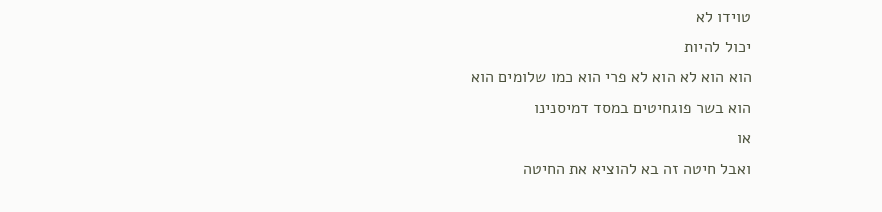טוידו לא
יכול להיות
הוא הוא לא הוא לא פרי הוא כמו שלומים הוא
הוא בשר פוגחיטים במסד דמיסנינו
או
ואבל חיטה זה בא להוציא את החיטה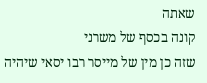שאתה
קונה בכסף של משרני
שזה כן מין של מייסר רבו יסאי שיהיה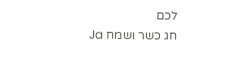לכם
חג כשר ושמח Ja